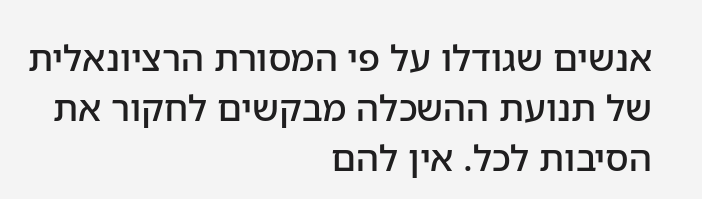אנשים שגודלו על פי המסורת הרציונאלית של תנועת ההשכלה מבקשים לחקור את הסיבות לכל. אין להם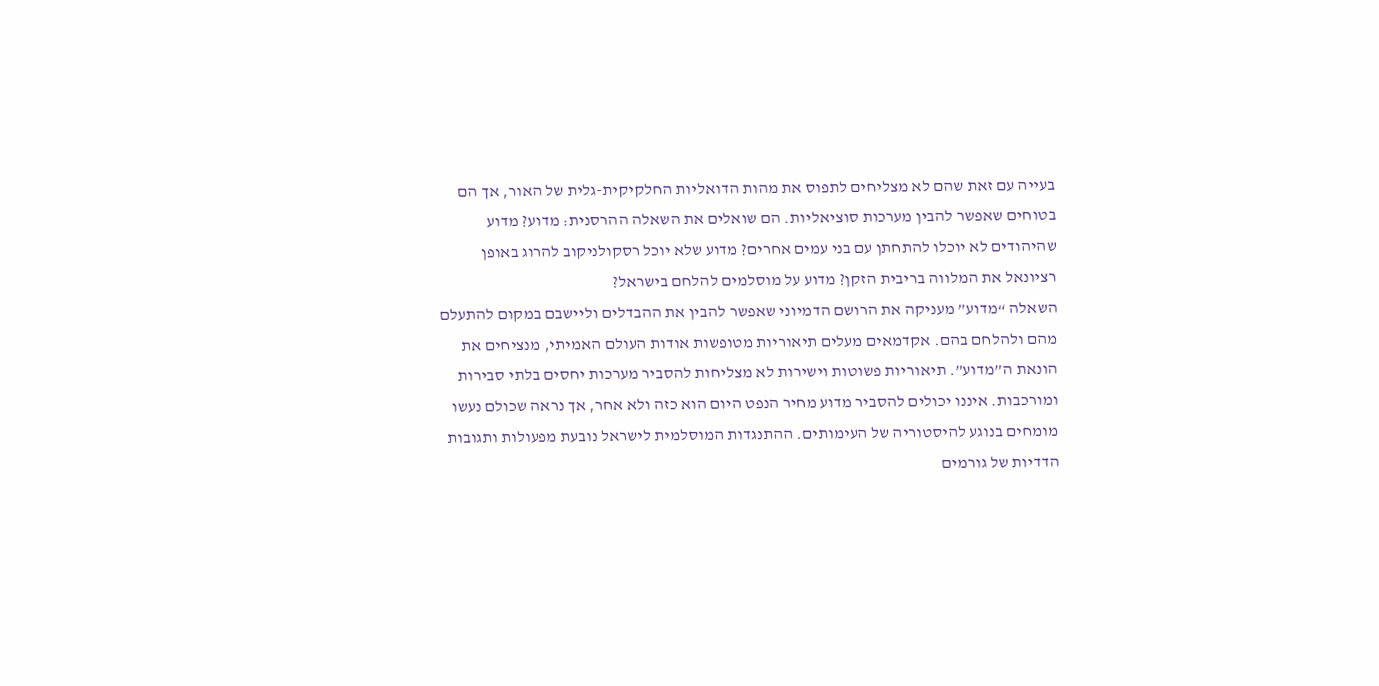בעייה עם זאת שהם לא מצליחים לתפוס את מהות הדואליות החלקיקית-גלית של האור, אך הם בטוחים שאפשר להבין מערכות סוציאליות. הם שואלים את השאלה ההרסנית: מדוע? מדוע שהיהודים לא יוכלו להתחתן עם בני עמים אחרים? מדוע שלא יוכל רסקולניקוב להרוג באופן רציונאל את המלווה בריבית הזקן? מדוע על מוסלמים להלחם בישראל?
השאלה “מדוע” מעניקה את הרושם הדמיוני שאפשר להבין את ההבדלים וליישבם במקום להתעלם מהם ולהלחם בהם. אקדמאים מעלים תיאוריות מטופשות אודות העולם האמיתי, מנציחים את הונאת ה”מדוע”. תיאוריות פשוטות וישירות לא מצליחות להסביר מערכות יחסים בלתי סבירות ומורכבות. איננו יכולים להסביר מדוע מחיר הנפט היום הוא כזה ולא אחר, אך נראה שכולם נעשו מומחים בנוגע להיסטוריה של העימותים. ההתנגדות המוסלמית לישראל נובעת מפעולות ותגובות הדדיות של גורמים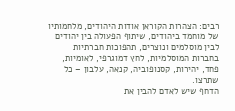רבים: הצהרות הקוראן אודות היהודים, מלחמותיו של מוחמד ביהודים, שיתוף הפעולה בין יהודים לבין מוסלמים ונוצרים, תהפוכות חברתיות בחברות המוסלמיות, לחץ דמוגרפי, לאומיות, פחד, יהירות, קסנופוביה, קנאה, עלבון – כל שתרצו.
הדחף שיש לאדם להבין את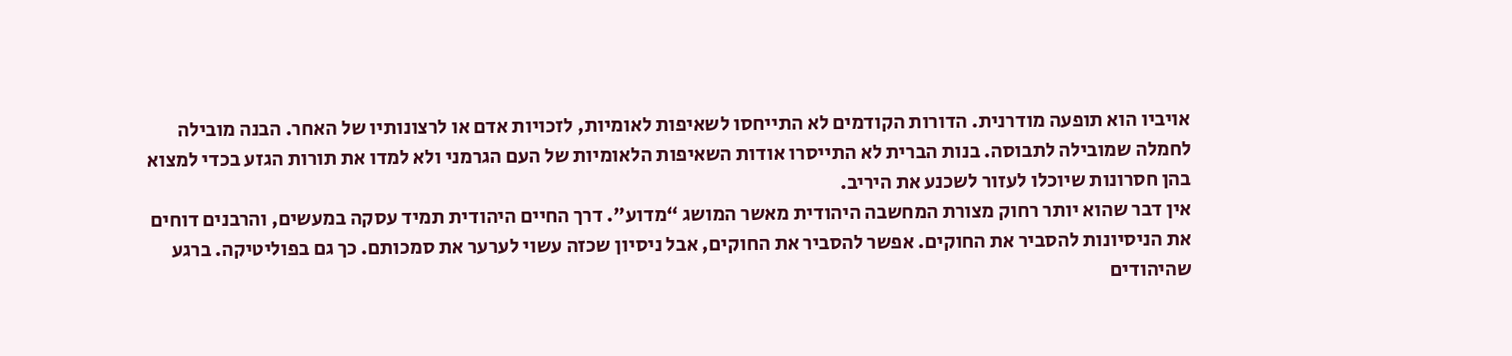אויביו הוא תופעה מודרנית. הדורות הקודמים לא התייחסו לשאיפות לאומיות, לזכויות אדם או לרצונותיו של האחר. הבנה מובילה לחמלה שמובילה לתבוסה. בנות הברית לא התייסרו אודות השאיפות הלאומיות של העם הגרמני ולא למדו את תורות הגזע בכדי למצוא בהן חסרונות שיוכלו לעזור לשכנע את היריב.
אין דבר שהוא יותר רחוק מצורת המחשבה היהודית מאשר המושג “מדוע”. דרך החיים היהודית תמיד עסקה במעשים, והרבנים דוחים את הניסיונות להסביר את החוקים. אפשר להסביר את החוקים, אבל ניסיון שכזה עשוי לערער את סמכותם. כך גם בפוליטיקה. ברגע שהיהודים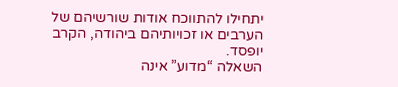יתחילו להתווכח אודות שורשיהם של הערבים או זכויותיהם ביהודה, הקרב יופסד.
השאלה “מדוע” אינה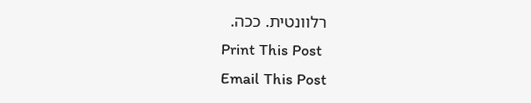רלוונטית. ככה.
Print This Post
Email This Post